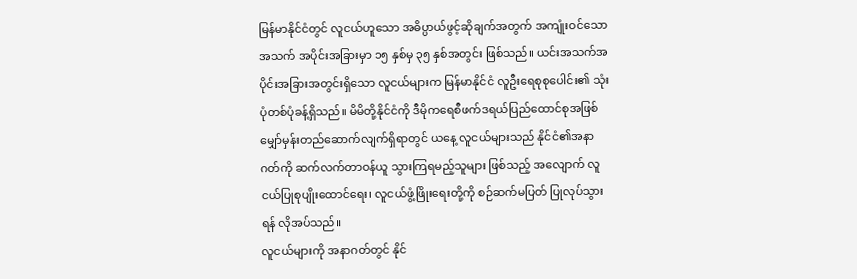မြန်မာနိုင်ငံတွင် လူငယ်ဟူသော အဓိပ္ပာယ်ဖွင့်ဆိုချက်အတွက် အကျုံးဝင်သော အသက် အပိုင်းအခြားမှာ ၁၅ နှစ်မှ ၃၅ နှစ်အတွင်း ဖြစ်သည်။ ယင်းအသက်အပိုင်းအခြားအတွင်းရှိသော လူငယ်များက မြန်မာနိုင်ငံ လူဦးရေစုစုပေါင်း၏ သုံးပုံတစ်ပုံခန့်ရှိသည်။ မိမိတို့နိုင်ငံကို ဒီမိုကရေစီဖက်ဒရယ်ပြည်ထောင်စုအဖြစ် မျှော်မှန်းတည်ဆောက်လျက်ရှိရာတွင် ယနေ့ လူငယ်များသည် နိုင်ငံ၏အနာဂတ်ကို ဆက်လက်တာဝန်ယူ သွားကြရမည့်သူများ ဖြစ်သည့် အလျောက် လူငယ်ပြုစုပျိုးထောင်ရေး၊ လူငယ်ဖွံ့ဖြိုးရေးတို့ကို စဉ်ဆက်မပြတ် ပြုလုပ်သွားရန် လိုအပ်သည်။
လူငယ်များကို အနာဂတ်တွင် နိုင်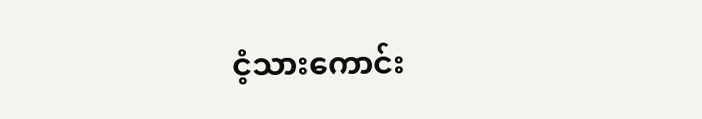ငံ့သားကောင်း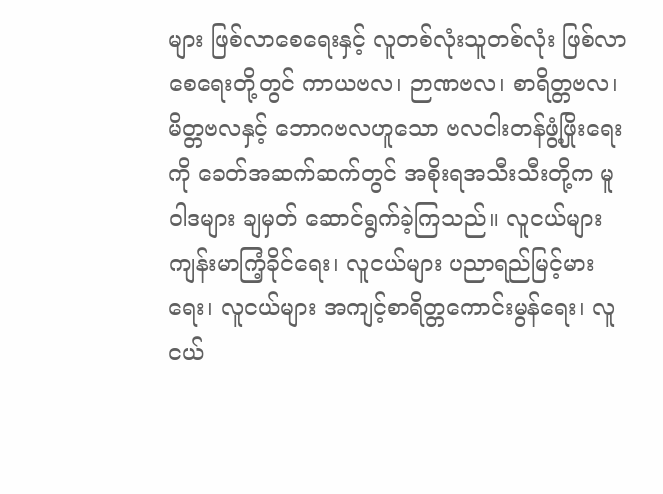များ ဖြစ်လာစေရေးနှင့် လူတစ်လုံးသူတစ်လုံး ဖြစ်လာစေရေးတို့တွင် ကာယဗလ၊ ဉာဏဗလ၊ စာရိတ္တဗလ၊ မိတ္တဗလနှင့် ဘောဂဗလဟူသော ဗလငါးတန်ဖွံ့ဖြိုးရေးကို ခေတ်အဆက်ဆက်တွင် အစိုးရအသီးသီးတို့က မူဝါဒများ ချမှတ် ဆောင်ရွက်ခဲ့ကြသည်။ လူငယ်များ ကျန်းမာကြံ့ခိုင်ရေး၊ လူငယ်များ ပညာရည်မြင့်မားရေး၊ လူငယ်များ အကျင့်စာရိတ္တကောင်းမွန်ရေး၊ လူငယ်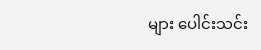များ ပေါင်းသင်း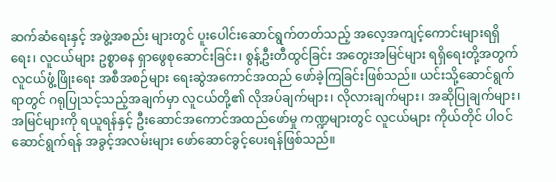ဆက်ဆံရေးနှင့် အဖွဲ့အစည်း များတွင် ပူးပေါင်းဆောင်ရွက်တတ်သည့် အလေ့အကျင့်ကောင်းများရရှိရေး၊ လူငယ်များ ဥစ္စာဓန ရှာဖွေစုဆောင်းခြင်း၊ စွန့်ဦးတီထွင်ခြင်း အတွေးအမြင်များ ရရှိရေးတို့အတွက် လူငယ်ဖွံ့ဖြိုးရေး အစီအစဉ်များ ရေးဆွဲအကောင်အထည် ဖော်ခဲ့ကြခြင်းဖြစ်သည်။ ယင်းသို့ဆောင်ရွက်ရာတွင် ဂရုပြုသင့်သည့်အချက်မှာ လူငယ်တို့၏ လိုအပ်ချက်များ၊ လိုလားချက်များ၊ အဆိုပြုချက်များ၊ အမြင်များကို ရယူရန်နှင့် ဦးဆောင်အကောင်အထည်ဖော်မှု ကဏ္ဍများတွင် လူငယ်များ ကိုယ်တိုင် ပါဝင်ဆောင်ရွက်ရန် အခွင့်အလမ်းများ ဖော်ဆောင်ခွင့်ပေးရန်ဖြစ်သည်။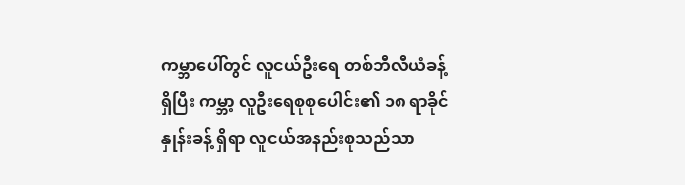ကမ္ဘာပေါ်တွင် လူငယ်ဦးရေ တစ်ဘီလီယံခန့်ရှိပြီး ကမ္ဘာ့ လူဦးရေစုစုပေါင်း၏ ၁၈ ရာခိုင်နှုန်းခန့် ရှိရာ လူငယ်အနည်းစုသည်သာ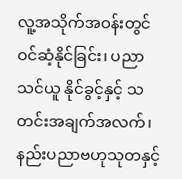လူ့အသိုက်အဝန်းတွင် ဝင်ဆံ့နိုင်ခြင်း၊ ပညာသင်ယူ နိုင်ခွင့်နှင့် သတင်းအချက်အလက်၊ နည်းပညာဗဟုသုတနှင့်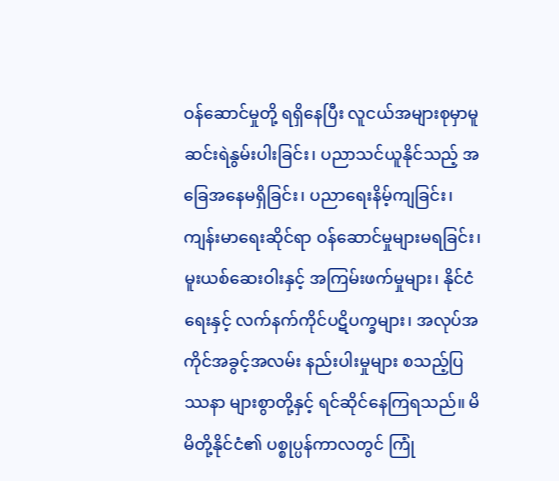ဝန်ဆောင်မှုတို့ ရရှိနေပြီး လူငယ်အများစုမှာမူ ဆင်းရဲနွမ်းပါးခြင်း၊ ပညာသင်ယူနိုင်သည့် အခြေအနေမရှိခြင်း၊ ပညာရေးနိမ့်ကျခြင်း၊ ကျန်းမာရေးဆိုင်ရာ ဝန်ဆောင်မှုများမရခြင်း၊ မူးယစ်ဆေးဝါးနှင့် အကြမ်းဖက်မှုများ၊ နိုင်ငံရေးနှင့် လက်နက်ကိုင်ပဋိပက္ခများ၊ အလုပ်အကိုင်အခွင့်အလမ်း နည်းပါးမှုများ စသည့်ပြဿနာ များစွာတို့နှင့် ရင်ဆိုင်နေကြရသည်။ မိမိတို့နိုင်ငံ၏ ပစ္စုပ္ပန်ကာလတွင် ကြုံ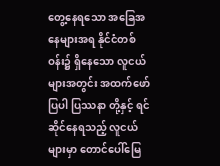တွေ့နေရသော အခြေအနေများအရ နိုင်ငံတစ်ဝန်း၌ ရှိနေသော လူငယ်များအတွင်း အထက်ဖော်ပြပါ ပြဿနာ တို့နှင့် ရင်ဆိုင်နေရသည့် လူငယ်များမှာ တောင်ပေါ်မြေ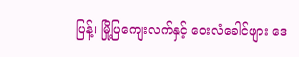ပြန့်၊ မြို့ပြကျေးလက်နှင့် ဝေးလံခေါင်ဖျား ဒေ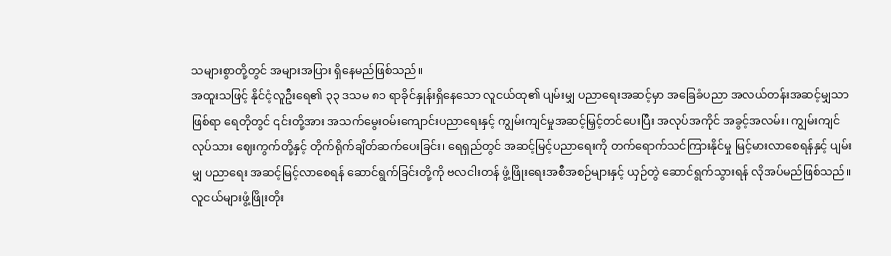သများစွာတို့တွင် အများအပြား ရှိနေမည်ဖြစ်သည်။
အထူးသဖြင့် နိုင်ငံ့လူဦးရေ၏ ၃၃ ဒသမ ၈၁ ရာခိုင်နှုန်းရှိနေသော လူငယ်ထု၏ ပျမ်းမျှ ပညာရေးအဆင့်မှာ အခြေခံပညာ အလယ်တန်းအဆင့်မျှသာဖြစ်ရာ ရေတိုတွင် ၎င်းတို့အား အသက်မွေးဝမ်းကျောင်းပညာရေးနှင့် ကျွမ်းကျင်မှုအဆင့်မြှင့်တင်ပေးပြီး အလုပ်အကိုင် အခွင့်အလမ်း၊ ကျွမ်းကျင်လုပ်သား ဈေးကွက်တို့နှင့် တိုက်ရိုက်ချိတ်ဆက်ပေးခြင်း၊ ရေရှည်တွင် အဆင့်မြင့်ပညာရေးကို တက်ရောက်သင်ကြားနိုင်မှု မြင့်မားလာစေရန်နှင့် ပျမ်းမျှ ပညာရေး အဆင့်မြင့်လာစေရန် ဆောင်ရွက်ခြင်းတို့ကို ဗလငါးတန် ဖွံ့ဖြိုးရေးအစီအစဉ်များနှင့် ယှဉ်တွဲ ဆောင်ရွက်သွားရန် လိုအပ်မည်ဖြစ်သည်။
လူငယ်များဖွံ့ဖြိုးတိုး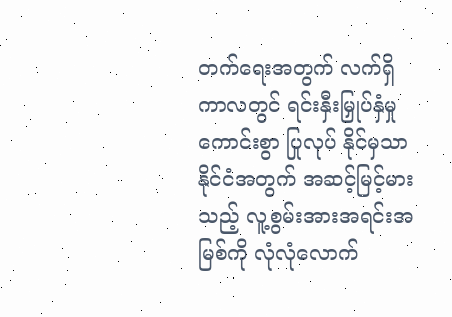တက်ရေးအတွက် လက်ရှိကာလတွင် ရင်းနှီးမြှုပ်နှံမှုကောင်းစွာ ပြုလုပ် နိုင်မှသာ နိုင်ငံအတွက် အဆင့်မြင့်မားသည့် လူ့စွမ်းအားအရင်းအမြစ်ကို လုံလုံလောက်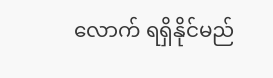လောက် ရရှိနိုင်မည်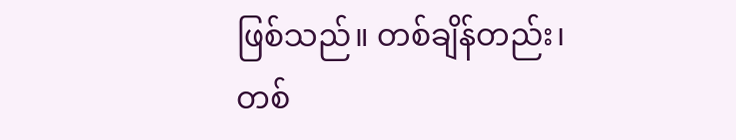ဖြစ်သည်။ တစ်ချိန်တည်း၊ တစ်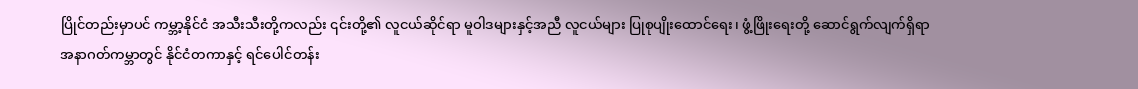ပြိုင်တည်းမှာပင် ကမ္ဘာ့နိုင်ငံ အသီးသီးတို့ကလည်း ၎င်းတို့၏ လူငယ်ဆိုင်ရာ မူဝါဒများနှင့်အညီ လူငယ်များ ပြုစုပျိုးထောင်ရေး၊ ဖွံ့ဖြိုးရေးတို့ ဆောင်ရွက်လျက်ရှိရာ အနာဂတ်ကမ္ဘာတွင် နိုင်ငံတကာနှင့် ရင်ပေါင်တန်း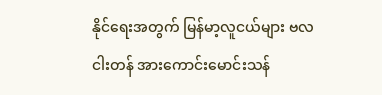နိုင်ရေးအတွက် မြန်မာ့လူငယ်များ ဗလငါးတန် အားကောင်းမောင်းသန်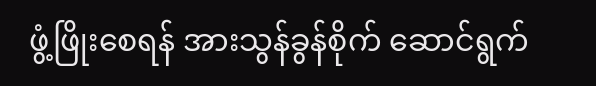ဖွံ့ဖြိုးစေရန် အားသွန်ခွန်စိုက် ဆောင်ရွက်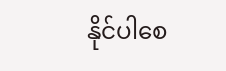နိုင်ပါစေ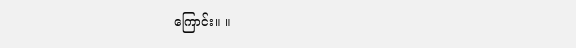ကြောင်း။ ။